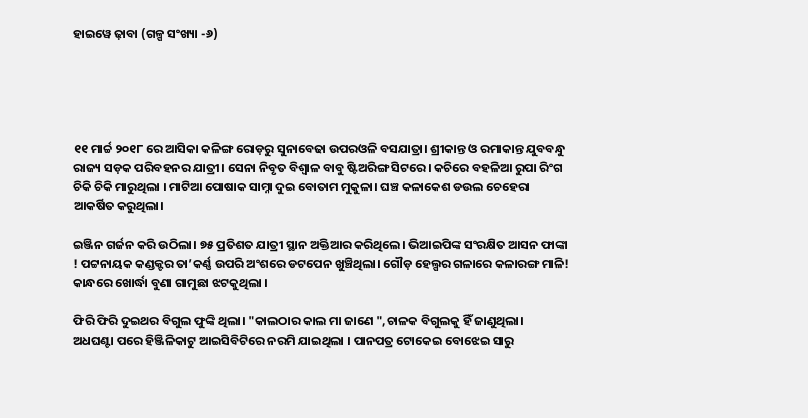ହାଇୱେ ଢ଼ାବା (ଗଳ୍ପ ସଂଖ୍ୟା -୬)





୧୧ ମାର୍ଚ୍ଚ ୨୦୧୮ ରେ ଆସିକା କଳିଙ୍ଗ ରୋଡ଼ରୁ ସୁନାବେଢା ଉପରଓଳି ବସଯାତ୍ରା। ଶ୍ରୀକାନ୍ତ ଓ ରମାକାନ୍ତ ଯୁବବନ୍ଧୁ ରାଜ୍ୟ ସଡ଼କ ପରିବହନର ଯାତ୍ରୀ। ସେନା ନିବୃତ ବିଶ୍ୱାଳ ବାବୁ ଷ୍ଟିଅରିଙ୍ଗ ସିଟରେ। କଚିରେ ବହଳିଆ ରୁପା ରିଂଗ ଚିକି ଚିକି ମାରୁଥିଲା । ମାଟିଆ ପୋଷାକ ସାମ୍ନା ଦୁଇ ବୋତାମ ମୁକୁଳା। ଘଞ୍ଚ କଳାକେଶ ଡଉଲ ଚେହେରା ଆକର୍ଷିତ କରୁଥିଲା।

ଇଞ୍ଜିନ ଗର୍ଜନ କରି ଉଠିଲା। ୭୫ ପ୍ରତିଶତ ଯାତ୍ରୀ ସ୍ଥାନ ଅକ୍ତିଆର କରିଥିଲେ। ଭିଆଇପିଙ୍କ ସଂରକ୍ଷିତ ଆସନ ଫାଙ୍କା ! ପଟ୍ଟନାୟକ କଣ୍ଡକ୍ଟର ତା’କର୍ଣ୍ଣ ଉପରି ଅଂଶରେ ଡଟପେନ ଖୁଞ୍ଚିଥିଲା। ଗୌଡ଼ ହେଲ୍ପର ଗଳାରେ କଳାରଙ୍ଗ ମାଳି! କାନ୍ଧରେ ଖୋର୍ଦ୍ଧା ବୁଣା ଗାମୁଛା ଝଟକୁଥିଲା ।

ଫିରି ଫିରି ଦୁଇଥର ବିଗୁଲ ଫୁଙ୍କି ଥିଲା। "କାଲଠାର କାଲ ମା ଜାଣେ ",ଚାଳକ ବିଗୁଲକୁ ହିଁ ଜାଣୁଥିଲା।
ଅଧଘଣ୍ଟା ପରେ ହିଞ୍ଜିଳିକାଟୁ ଆଇସିବିଟିରେ ନରମି ଯାଇଥିଲା । ପାନପତ୍ର ଟୋକେଇ ବୋଝେଇ ସାରୁ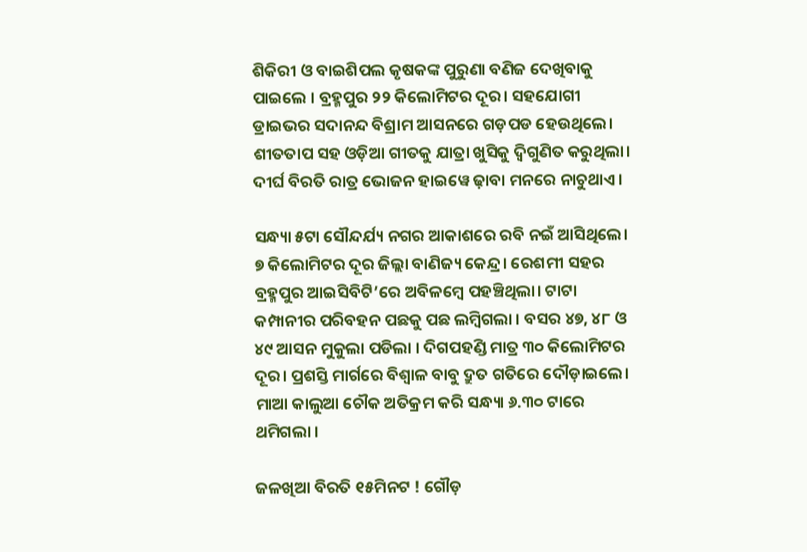ଶିକିରୀ ଓ ବାଇଶିପଲ କୃଷକଙ୍କ ପୁରୁଣା ବଣିଜ ଦେଖିବାକୁ ପାଇଲେ । ବ୍ରହ୍ମପୁର ୨୨ କିଲୋମିଟର ଦୂର। ସହଯୋଗୀ ଡ୍ରାଇଭର ସଦାନନ୍ଦ ବିଶ୍ରାମ ଆସନରେ ଗଡ଼ପଡ ହେଉଥିଲେ। ଶୀତତାପ ସହ ଓଡ଼ିଆ ଗୀତକୁ ଯାତ୍ରା ଖୁସିକୁ ଦ୍ବିଗୁଣିତ କରୁଥିଲା। ଦୀର୍ଘ ବିରତି ରାତ୍ର ଭୋଜନ ହାଇୱେ ଢ଼ାବା ମନରେ ନାଚୁଥାଏ।

ସନ୍ଧ୍ୟା ୫ଟା ସୌନ୍ଦର୍ଯ୍ୟ ନଗର ଆକାଶରେ ରବି ନଇଁ ଆସିଥିଲେ। ୭ କିଲୋମିଟର ଦୂର ଜିଲ୍ଲା ବାଣିଜ୍ୟ କେନ୍ଦ୍ର। ରେଶମୀ ସହର ବ୍ରହ୍ମପୁର ଆଇସିବିଟି’ରେ ଅବିଳମ୍ବେ ପହଞ୍ଚିଥିଲା। ଟାଟା କମ୍ପାନୀର ପରିବହନ ପଛକୁ ପଛ ଲମ୍ବିଗଲା । ବସର ୪୭, ୪୮ ଓ ୪୯ ଆସନ ମୁକୁଲା ପଡିଲା । ଦିଗପହଣ୍ଡି ମାତ୍ର ୩୦ କିଲୋମିଟର ଦୂର। ପ୍ରଶସ୍ତି ମାର୍ଗରେ ବିଶ୍ୱାଳ ବାବୁ ଦ୍ରୁତ ଗତିରେ ଦୌଡ଼ାଇଲେ। ମାଆ କାଲୁଆ ଚୌକ ଅତିକ୍ରମ କରି ସନ୍ଧ୍ୟା ୬.୩୦ ଟାରେ ଥମିଗଲା ।

ଜଳଖିଆ ବିରତି ୧୫ମିନଟ ! ଗୌଡ଼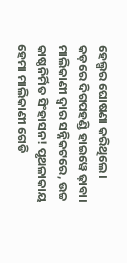ହେଲ୍ପର ଘୋଷଣା କରିଥିଲେ। କଡ଼ରେ ଦିଗପହଣ୍ଡି ହାଇୱେ ଢ଼ାବା। ମାଲିକାଣୀ ଦ୍ୱାର ସନ୍ନିକଟରେ, ଉଚ୍ଚ କାଷ୍ଠନିର୍ମିତ ସିଂହାସନ! ପୃଥଳାକାୟ ହେମା ମାଲିକାଣୀ ଗେଡି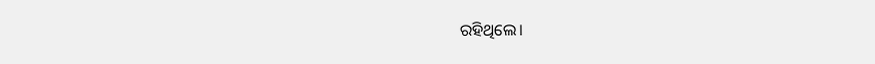ରହିଥିଲେ।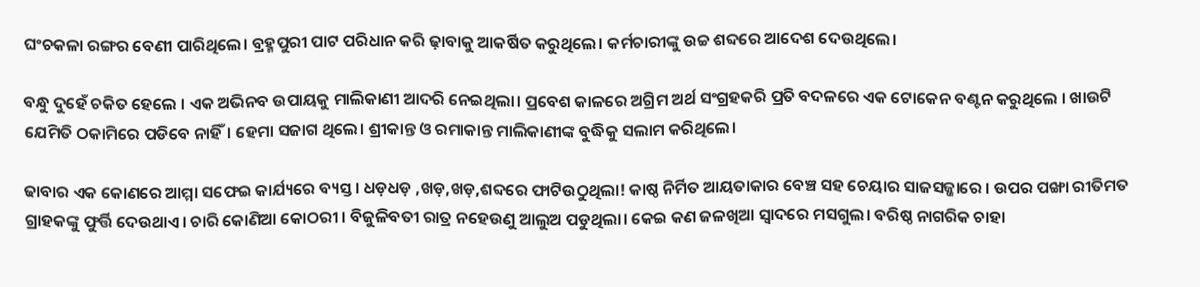ଘଂଚକଳା ରଙ୍ଗର ବେଣୀ ପାରିଥିଲେ। ବ୍ରହ୍ମପୁରୀ ପାଟ ପରିଧାନ କରି ଢ଼ାବାକୁ ଆକର୍ଷିତ କରୁଥିଲେ। କର୍ମଚାରୀଙ୍କୁ ଉଚ୍ଚ ଶବ୍ଦରେ ଆଦେଶ ଦେଉଥିଲେ।

ବନ୍ଧୁ ଦୁହେଁ ଚକିତ ହେଲେ । ଏକ ଅଭିନବ ଉପାୟକୁ ମାଲିକାଣୀ ଆଦରି ନେଇଥିଲା। ପ୍ରବେଶ କାଳରେ ଅଗ୍ରିମ ଅର୍ଥ ସଂଗ୍ରହକରି ପ୍ରତି ବଦଳରେ ଏକ ଟୋକେନ ବଣ୍ଟନ କରୁଥିଲେ । ଖାଉଟି ଯେମିତି ଠକାମିରେ ପଡିବେ ନାହିଁ। ହେମା ସଜାଗ ଥିଲେ। ଶ୍ରୀକାନ୍ତ ଓ ରମାକାନ୍ତ ମାଲିକାଣୀଙ୍କ ବୁଦ୍ଧିକୁ ସଲାମ କରିଥିଲେ।

ଢାବାର ଏକ କୋଣରେ ଆମ୍ମା ସଫେଇ କାର୍ଯ୍ୟରେ ବ୍ୟସ୍ତ । ଧଡ଼ଧଡ଼ ,ଖଡ଼,ଖଡ଼,ଶବ୍ଦରେ ଫାଟିଉଠୁଥିଲା! କାଷ୍ଠ ନିର୍ମିତ ଆୟତାକାର ବେଞ୍ଚ ସହ ଚେୟାର ସାଜସଜ୍ଜାରେ । ଉପର ପଙ୍ଖା ରୀତିମତ ଗ୍ରାହକଙ୍କୁ ଫୁର୍ତ୍ତି ଦେଉଥାଏ। ଚାରି କୋଣିଆ କୋଠରୀ । ବିଜୁଳିବତୀ ରାତ୍ର ନହେଉଣୁ ଆଲୁଅ ପଡୁଥିଲା। କେଇ କଣ ଜଳଖିଆ ସ୍ଵାଦରେ ମସଗୁଲ। ବରିଷ୍ଠ ନାଗରିକ ଚାହା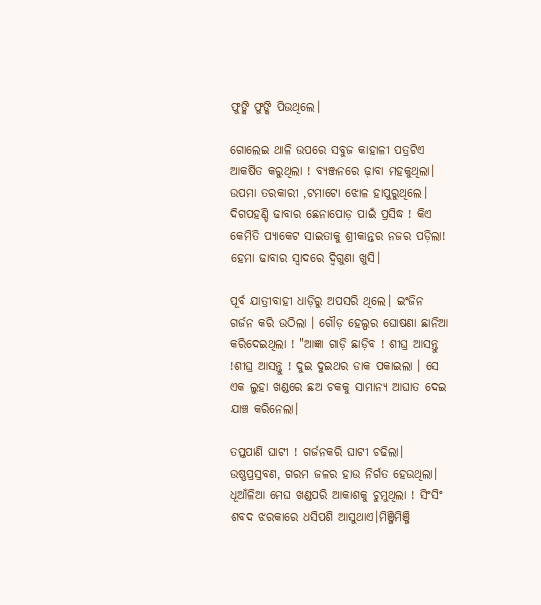ଫୁଙ୍କି ଫୁଙ୍କି ପିଉଥିଲେ।

ଗୋଲେଇ ଥାଳି ଉପରେ ସବୁଜ କାହାଳୀ ପତ୍ରଟିଏ ଆକର୍ଷିତ କରୁଥିଲା ! ବ୍ୟଞ୍ଜନରେ ଢ଼ାବା ମହକୁଥିଲା। ଉପମା ତରକାରୀ ,ଟମାଟୋ ଝୋଳ ହାପୁରୁଥିଲେ। ଦିଗପହଣ୍ଡି ଢାବାର ଛେନାପୋଡ଼ ପାଇଁ ପ୍ରସିଦ୍ଧ ! କିଏ କେମିତି ପ୍ୟାକେଟ ସାଇତାକୁ ଶ୍ରୀକାନ୍ତର ନଜର ପଡ଼ିଲା! ହେମା ଢାବାର ସ୍ଵାଦରେ ଦ୍ୱିଗୁଣା ଖୁସି।

ପୂର୍ବ ଯାତ୍ରୀବାହୀ ଧାଡ଼ିରୁ ଅପସରି ଥିଲେ। ଇଂଜିନ ଗର୍ଜନ କରି ଉଠିଲା । ଗୌଡ଼ ହେଲ୍ପର ଘୋଷଣା ଛାନିଆ କରିଦେଇଥିଲା ! "ଆଜ୍ଞା ଗାଡ଼ି ଛାଡ଼ିବ ! ଶୀଘ୍ର ଆସନ୍ତୁ !ଶୀଘ୍ର ଆସନ୍ତୁ ! ଦୁଇ ଦୁଇଥର ଡାକ ପକାଇଲା । ସେ ଏକ ଲୁହା ଖଣ୍ଡରେ ଛଅ ଚକକୁ ସାମାନ୍ୟ ଆଘାତ ଦେଇ ଯାଞ୍ଚ କରିନେଲା।

ତପ୍ତପାଣି ଘାଟୀ ! ଗର୍ଜନକରି ଘାଟୀ ଚଢିଲା। ଉଷ୍ଣପ୍ରସ୍ରବଣ, ଗରମ ଜଳର ହାଉ ନିର୍ଗତ ହେଉଥିଲା। ଧୂଆଁଳିଆ ମେଘ ଖଣ୍ଡପରି ଆକାଶକୁ ଚୁମୁଥିଲା ! ସିଂସିଂ ଶବଦ ଝରକାରେ ଧସିପଶି ଆସୁଥାଏ।ମିଞ୍ଜିମିଞ୍ଜି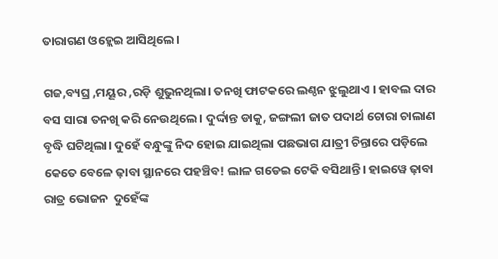ତାରାଗଣ ଓହ୍ଲେଇ ଆସିଥିଲେ।

ଗଜ,ବ୍ୟଘ୍ର ,ମୟୂର ,ରଡ଼ି ଶୁଭୁନଥିଲା। ତନଖି ଫାଟକରେ ଲଣ୍ଠନ ଝୁଲୁଥାଏ । ହାବଲ ଦାର ବସ ସାରା ତନଖି କରି ନେଉଥିଲେ । ଦୁର୍ଦ୍ଦାନ୍ତ ଡାକୁ, ଜଙ୍ଗଲୀ ଜାତ ପଦାର୍ଥ ଚୋରା ଚାଲାଣ ବୃଦ୍ଧି ଘଟିଥିଲା। ଦୁହେଁ ବନ୍ଧୁଙ୍କୁ ନିଦ ହୋଇ ଯାଇଥିଲା ପଛଭାଗ ଯାତ୍ରୀ ଚିନ୍ତାରେ ପଡ଼ିଲେ କେତେ ବେଳେ ଢ଼ାବା ସ୍ଥାନରେ ପହଞ୍ଚିବ! ଲାଳ ଗଡେଇ ଟେକି ବସିଥାନ୍ତି। ହାଇୱେ ଢ଼ାବା ରାତ୍ର ଭୋଜନ  ଦୁହେଁଙ୍କ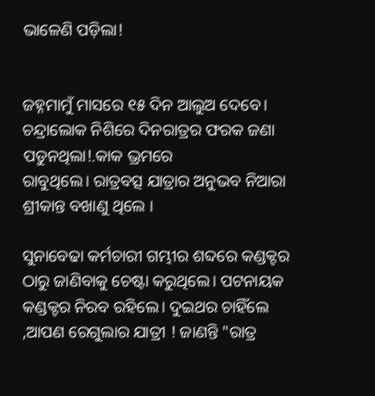ଭାଳେଣି ପଡ଼ିଲା!


ଜହ୍ନମାମୁଁ ମାସରେ ୧୫ ଦିନ ଆଲୁଅ ଦେବେ। ଚନ୍ଦ୍ରାଲୋକ ନିଶିରେ ଦିନରାତ୍ରର ଫରକ ଜଣା ପଡୁନଥିଲା!.କାକ ଭ୍ରମରେ
ରାବୁଥିଲେ। ରାତ୍ରବତ୍ସ ଯାତ୍ରାର ଅନୁଭବ ନିଆରା ଶ୍ରୀକାନ୍ତ ବଖାଣୁ ଥିଲେ ।

ସୁନାବେଢା କର୍ମଚାରୀ ଗମ୍ଭୀର ଶବ୍ଦରେ କଣ୍ଡକ୍ଟର ଠାରୁ ଜାଣିବାକୁ ଚେଷ୍ଟା କରୁଥିଲେ। ପଟନାୟକ କଣ୍ଡକ୍ଟର ନିରବ ରହିଲେ। ଦୁଇଥର ଚାହିଁଲେ ,ଆପଣ ରେଗୁଲାର ଯାତ୍ରୀ ! ଜାଣନ୍ତି "ରାତ୍ର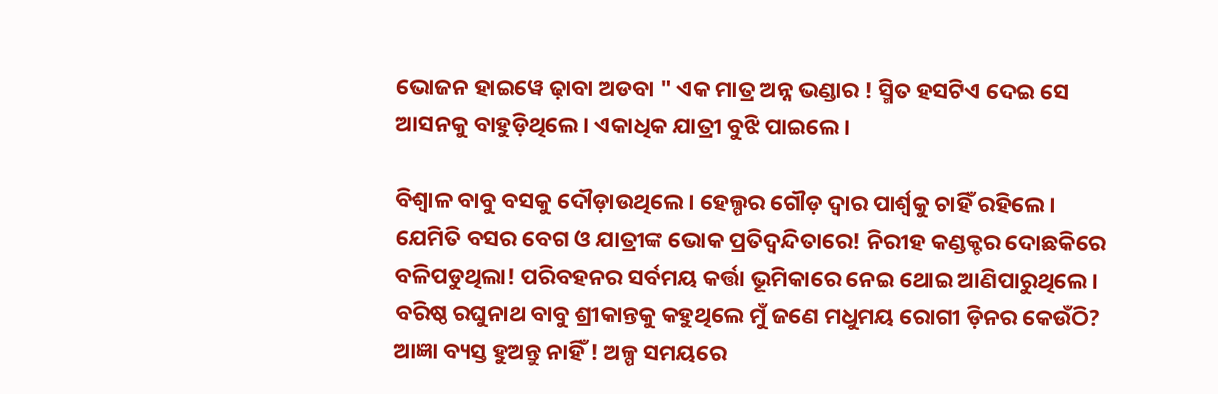ଭୋଜନ ହାଇୱେ ଢ଼ାବା ଅଡବା " ଏକ ମାତ୍ର ଅନ୍ନ ଭଣ୍ଡାର ! ସ୍ମିତ ହସଟିଏ ଦେଇ ସେ ଆସନକୁ ବାହୁଡ଼ିଥିଲେ। ଏକାଧିକ ଯାତ୍ରୀ ବୁଝି ପାଇଲେ।

ବିଶ୍ୱାଳ ବାବୁ ବସକୁ ଦୌଡ଼ାଉଥିଲେ । ହେଲ୍ପର ଗୌଡ଼ ଦ୍ୱାର ପାର୍ଶ୍ୱକୁ ଚାହିଁ ରହିଲେ । ଯେମିତି ବସର ବେଗ ଓ ଯାତ୍ରୀଙ୍କ ଭୋକ ପ୍ରତିଦ୍ବନ୍ଦିତାରେ! ନିରୀହ କଣ୍ଡକ୍ଟର ଦୋଛକିରେ ବଳିପଡୁଥିଲା! ପରିବହନର ସର୍ବମୟ କର୍ତ୍ତା ଭୂମିକାରେ ନେଇ ଥୋଇ ଆଣିପାରୁଥିଲେ। ବରିଷ୍ଠ ରଘୁନାଥ ବାବୁ ଶ୍ରୀକାନ୍ତକୁ କହୁଥିଲେ ମୁଁ ଜଣେ ମଧୁମୟ ରୋଗୀ ଡ଼ିନର କେଉଁଠି? ଆଜ୍ଞା ବ୍ୟସ୍ତ ହୁଅନ୍ତୁ ନାହିଁ ! ଅଳ୍ପ ସମୟରେ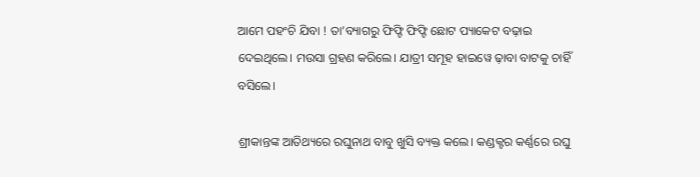ଆମେ ପହଂଚି ଯିବା ! ତା’ବ୍ୟାଗରୁ ଫିଫ୍ଟି ଫିଫ୍ଟି ଛୋଟ ପ୍ୟାକେଟ ବଢ଼ାଇ ଦେଇଥିଲେ। ମଉସା ଗ୍ରହଣ କରିଲେ। ଯାତ୍ରୀ ସମୂହ ହାଇୱେ ଢ଼ାବା ବାଟକୁ ଚାହିଁ ବସିଲେ।

ଶ୍ରୀକାନ୍ତଙ୍କ ଆତିଥ୍ୟରେ ରଘୁନାଥ ବାବୁ ଖୁସି ବ୍ୟକ୍ତ କଲେ। କଣ୍ଡକ୍ଟର କର୍ଣ୍ଣରେ ରଘୁ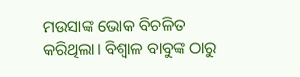ମଉସାଙ୍କ ଭୋକ ବିଚଳିତ କରିଥିଲା। ବିଶ୍ୱାଳ ବାବୁଙ୍କ ଠାରୁ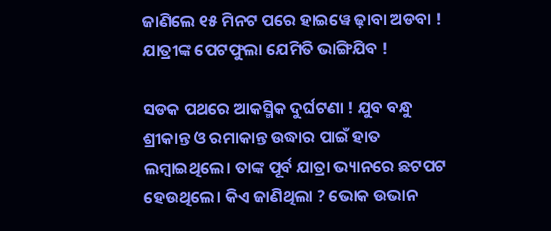ଜାଣିଲେ ୧୫ ମିନଟ ପରେ ହାଇୱେ ଢ଼ାବା ଅଡବା ! ଯାତ୍ରୀଙ୍କ ପେଟଫୁଲା ଯେମିତି ଭାଙ୍ଗିଯିବ !

ସଡକ ପଥରେ ଆକସ୍ମିକ ଦୁର୍ଘଟଣା ! ଯୁବ ବନ୍ଧୁ ଶ୍ରୀକାନ୍ତ ଓ ରମାକାନ୍ତ ଉଦ୍ଧାର ପାଇଁ ହାତ ଲମ୍ବାଇଥିଲେ। ତାଙ୍କ ପୂର୍ବ ଯାତ୍ରା ଭ୍ୟାନରେ ଛଟପଟ ହେଉଥିଲେ। କିଏ ଜାଣିଥିଲା ? ଭୋକ ଉଭାନ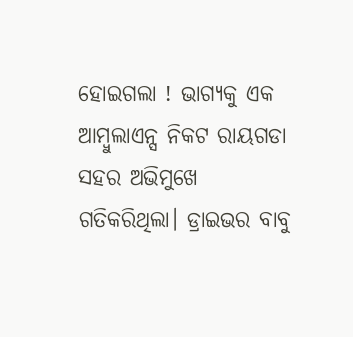ହୋଇଗଲା ! ଭାଗ୍ୟକୁ ଏକ ଆମ୍ବୁଲାଏନ୍ସ ନିକଟ ରାୟଗଡା ସହର ଅଭିମୁଖେ ଗତିକରିଥିଲା। ଡ୍ରାଇଭର ବାବୁ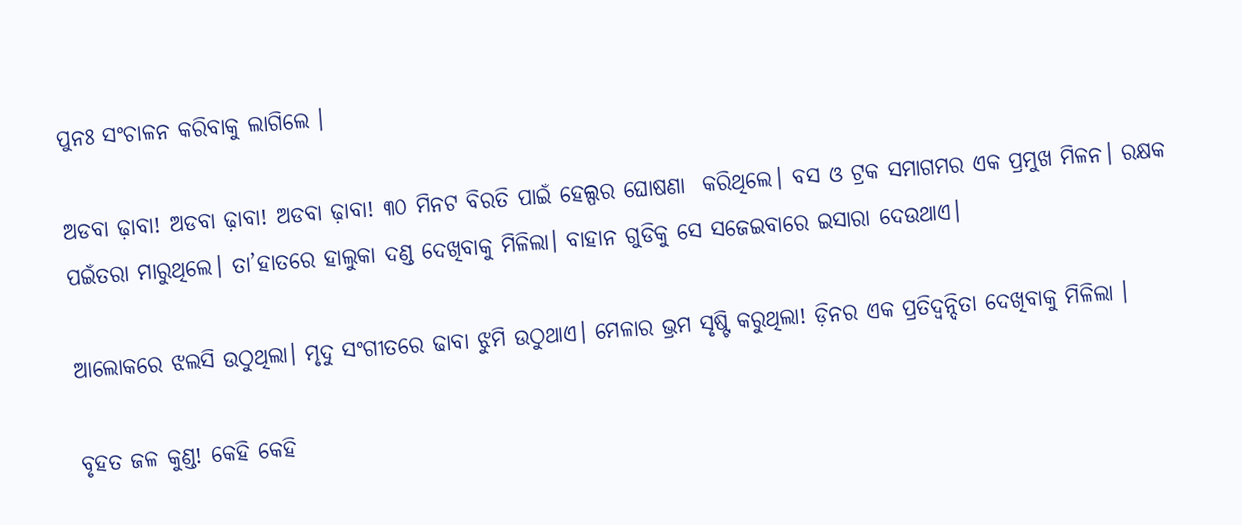ପୁନଃ ସଂଚାଳନ କରିବାକୁ ଲାଗିଲେ ।

ଅଡବା ଢ଼ାବା! ଅଡବା ଢ଼ାବା! ଅଡବା ଢ଼ାବା! ୩୦ ମିନଟ ବିରତି ପାଇଁ ହେଲ୍ପର ଘୋଷଣା  କରିଥିଲେ। ବସ ଓ ଟ୍ରକ ସମାଗମର ଏକ ପ୍ରମୁଖ ମିଳନ। ରକ୍ଷକ ପଇଁତରା ମାରୁଥିଲେ। ତା’ହାତରେ ହାଲୁକା ଦଣ୍ଡ ଦେଖିବାକୁ ମିଳିଲା। ବାହାନ ଗୁଡିକୁ ସେ ସଜେଇବାରେ ଇସାରା ଦେଉଥାଏ।

ଆଲୋକରେ ଝଲସି ଉଠୁଥିଲା। ମୃଦୁ ସଂଗୀତରେ ଢାବା ଝୁମି ଉଠୁଥାଏ। ମେଳାର ଭ୍ରମ ସୃଷ୍ଟି କରୁଥିଲା! ଡ଼ିନର ଏକ ପ୍ରତିଦ୍ବନ୍ଦିତା ଦେଖିବାକୁ ମିଳିଲା ।

ବୃହତ ଜଳ କୁଣ୍ଡ! କେହି କେହି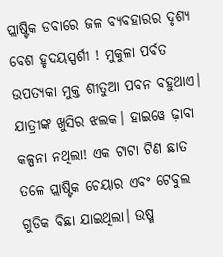ପ୍ଲାଷ୍ଟିକ ଡବାରେ ଜଳ ବ୍ୟବହାରର ଦୃଶ୍ୟ ବେଶ ହୃଦୟସ୍ପର୍ଶୀ ! ମୁକୁଳା ପର୍ବତ ଉପତ୍ୟକା ମୁକ୍ତ ଶୀତୁଆ ପବନ ବହୁଥାଏ। ଯାତ୍ରୀଙ୍କ ଖୁସିର ଝଲକ। ହାଇୱେ ଢ଼ାବା କଳ୍ପନା ନଥିଲା! ଏକ ଟାଟା ଟିଣ ଛାତ ତଳେ ପ୍ଲାଷ୍ଟିକ ଚେୟାର ଏବଂ ଟେବୁଲ ଗୁଡିକ ବିଛା ଯାଇଥିଲା। ଉଷ୍ମ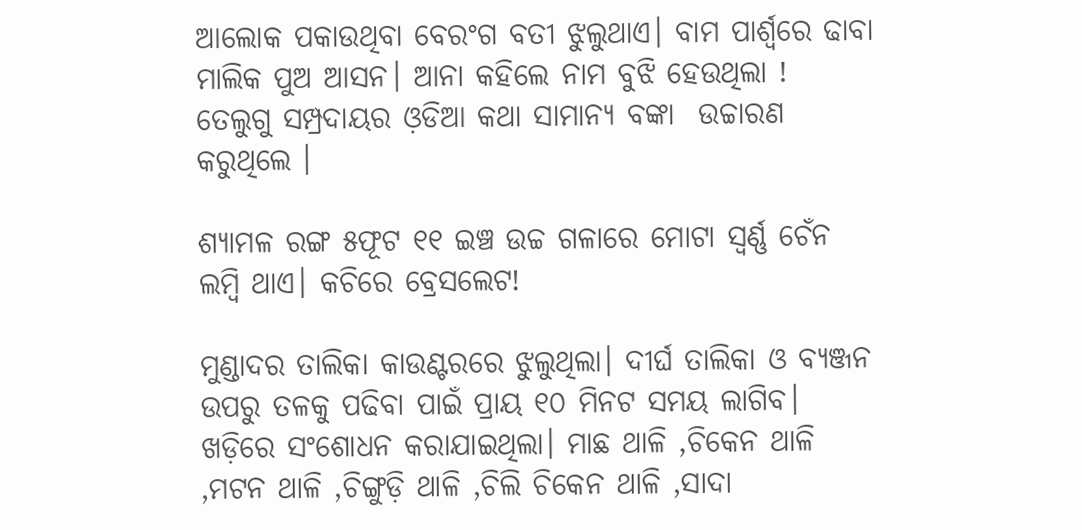ଆଲୋକ ପକାଉଥିବା ବେରଂଗ ବତୀ ଝୁଲୁଥାଏ। ବାମ ପାର୍ଶ୍ୱରେ ଢାବା ମାଲିକ ପୁଅ ଆସନ। ଆନା କହିଲେ ନାମ ବୁଝି ହେଉଥିଲା ! ତେଲୁଗୁ ସମ୍ପ୍ରଦାୟର ଓ଼ଡିଆ କଥା ସାମାନ୍ୟ ବଙ୍କା  ଉଚ୍ଚାରଣ କରୁଥିଲେ ।

ଶ୍ୟାମଳ ରଙ୍ଗ ୫ଫୂଟ ୧୧ ଇଞ୍ଚ ଉଚ୍ଚ ଗଳାରେ ମୋଟା ସ୍ବର୍ଣ୍ଣ ଚେଁନ ଲମ୍ବି ଥାଏ। କଚିରେ ବ୍ରେସଲେଟ!

ମୁଣ୍ଡାଦର ତାଲିକା କାଉଣ୍ଟରରେ ଝୁଲୁଥିଲା। ଦୀର୍ଘ ତାଲିକା ଓ ବ୍ୟଞ୍ଜନ ଉପରୁ ତଳକୁ ପଢିବା ପାଇଁ ପ୍ରାୟ ୧୦ ମିନଟ ସମୟ ଲାଗିବ। ଖଡ଼ିରେ ସଂଶୋଧନ କରାଯାଇଥିଲା। ମାଛ ଥାଳି ,ଚିକେନ ଥାଳି ,ମଟନ ଥାଳି ,ଚିଙ୍ଗୁଡ଼ି ଥାଳି ,ଚିଲି ଚିକେନ ଥାଳି ,ସାଦା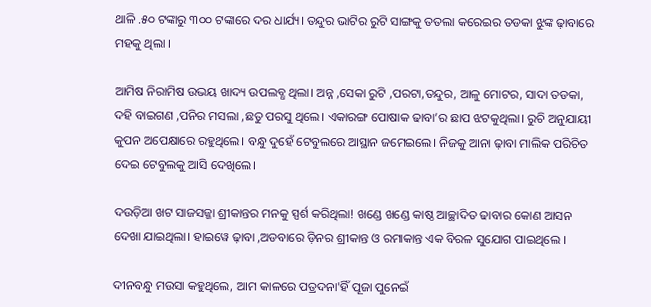ଥାଳି .୫୦ ଟଙ୍କାରୁ ୩୦୦ ଟଙ୍କାରେ ଦର ଧାର୍ଯ୍ୟ। ତନ୍ଦୁର ଭାଟିର ରୁଟି ସାଙ୍ଗକୁ ତତଲା କରେଇର ତଡକା ଝୁଙ୍କ ଢ଼ାବାରେ ମହକୁ ଥିଲା ।

ଆମିଷ ନିରାମିଷ ଉଭୟ ଖାଦ୍ୟ ଉପଲବ୍ଧ ଥିଲା। ଅନ୍ନ ,ସେକା ରୁଟି ,ପରଟା,ତନ୍ଦୁର, ଆଳୁ ମୋଟର, ସାଦା ତଡକା, ଦହି ବାଇଗଣ ,ପନିର ମସଲା ,ଛତୁ ପରସୁ ଥିଲେ। ଏକାରଙ୍ଗ ପୋଷାକ ଢାବା’ର ଛାପ ଝଟକୁଥିଲା। ରୁଚି ଅନୁଯାୟୀ କୁପନ ଅପେକ୍ଷାରେ ରହୁଥିଲେ। ବନ୍ଧୁ ଦୁହେଁ ଟେବୁଲରେ ଆସ୍ଥାନ ଜମେଇଲେ। ନିଜକୁ ଆନା ଢ଼ାବା ମାଲିକ ପରିଚିତ ଦେଇ ଟେବୁଲକୁ ଆସି ଦେଖିଲେ।

ଦଉଡ଼ିଆ ଖଟ ସାଜସଜ୍ଜା ଶ୍ରୀକାନ୍ତର ମନକୁ ସ୍ପର୍ଶ କରିଥିଲା! ଖଣ୍ଡେ ଖଣ୍ଡେ କାଷ୍ଠ ଆଚ୍ଛାଦିତ ଢାବାର କୋଣ ଆସନ ଦେଖା ଯାଇଥିଲା। ହାଇୱେ ଢ଼ାବା ,ଅଡବାରେ ଡ଼ିନର ଶ୍ରୀକାନ୍ତ ଓ ରମାକାନ୍ତ ଏକ ବିରଳ ସୁଯୋଗ ପାଇଥିଲେ ।

ଦୀନବନ୍ଧୁ ମଉସା କହୁଥିଲେ, ଆମ କାଳରେ ପତ୍ରଦନା'ହିଁ ପୂଜା ପୁନେଇଁ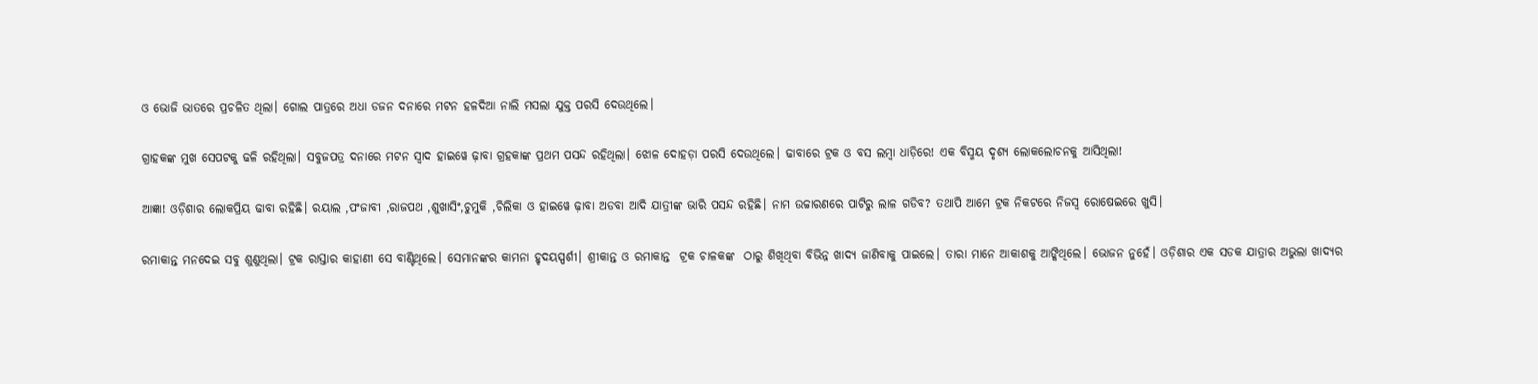ଓ ଭୋଜି ଭାତରେ ପ୍ରଚଳିତ ଥିଲା। ଗୋଲ ପାତ୍ରରେ ଅଧା ଡଜନ ଦନାରେ ମଟନ ହଳଦିଆ ନାଲି ମସଲା ଯୁକ୍ତ ପରସି ଦେଉଥିଲେ।

ଗ୍ରାହକଙ୍କ ମୁଖ ସେପଟକୁ ଢଳି ରହିଥିଲା। ସବୁଜପତ୍ର ଦନାରେ ମଟନ ସ୍ୱାଦ ହାଇୱେ ଢ଼ାବା ଗ୍ରହକାଙ୍କ ପ୍ରଥମ ପସନ୍ଦ ରହିଥିଲା। ଝୋଳ ଦୋହଡ଼ା ପରସି ଦେଉଥିଲେ। ଢାବାରେ ଟ୍ରକ ଓ ବସ ଲମ୍ବା ଧାଡ଼ିରେ! ଏକ ବିସ୍ମୟ ଦୃଶ୍ୟ ଲୋକଲୋଚନକୁ ଆସିଥିଲା!

ଆଜ୍ଞା! ଓଡ଼ିଶାର ଲୋକପ୍ରିୟ ଢାବା ରହିଛି। ରୟାଲ ,ପଂଜାବୀ ,ରାଜପଥ ,ଶୁଖାସିଂ,ଚୁମୁକି ,ଚିଲିକା ଓ ହାଇୱେ ଢ଼ାବା ଅଡବା ଆଦି ଯାତ୍ରୀଙ୍କ ଭାରି ପସନ୍ଦ ରହିଛି। ନାମ ଉଚ୍ଚାରଣରେ ପାଟିରୁ ଲାଳ ଗଡିବ? ତଥାପି ଆମେ ଟ୍ରକ ନିକଟରେ ନିଜସ୍ୱ ରୋଷେଇରେ ଖୁସି।

ରମାକାନ୍ତ ମନଦେଇ ସବୁ ଶୁଣୁଥିଲା। ଟ୍ରକ ରାସ୍ତାର କାହାଣୀ ସେ ବାଣ୍ଟିଥିଲେ। ସେମାନଙ୍କର କାମନା ହୃଦୟସ୍ପର୍ଶୀ। ଶ୍ରୀକାନ୍ତ ଓ ରମାକାନ୍ତ  ଟ୍ରକ ଚାଳକଙ୍କ  ଠାରୁ ଶିଖିଥିବା ବିଭିନ୍ନ ଖାଦ୍ୟ ଜାଣିବାକୁ ପାଇଲେ। ତାରା ମାନେ ଆକାଶକୁ ଆଙ୍କିଥିଲେ। ଭୋଜନ ନୁହେଁ। ଓଡ଼ିଶାର ଏକ ସଡକ ଯାତ୍ରାର ଅଭୁଲା ଖାଦ୍ୟର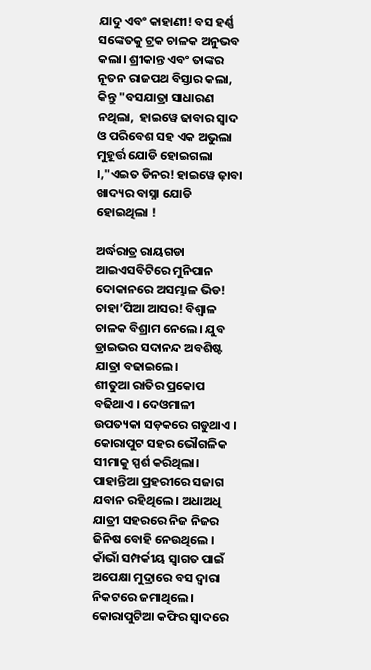ଯାଦୁ ଏବଂ କାହାଣୀ! ବସ ହର୍ଣ୍ଣ ସଙ୍କେତକୁ ଟ୍ରକ ଚାଳକ ଅନୁଭବ କଲା। ଶ୍ରୀକାନ୍ତ ଏବଂ ତାଙ୍କର ନୂତନ ରାଜପଥ ବିସ୍ତାର କଲା, କିନ୍ତୁ "ବସଯାତ୍ରା ସାଧାରଣ ନଥିଲା,  ହାଇୱେ ଢାବାର ସ୍ୱାଦ ଓ ପରିବେଶ ସହ ଏକ ଅଭୁଲା ମୁହୂର୍ତ୍ତ ଯୋଡି ହୋଇଗଲା ।,"ଏଇତ ଡିନର! ହାଇୱେ ଢ଼ାବା ଖାଦ୍ୟର ବାସ୍ନା ଯୋଡି ହୋଇଥିଲା !

ଅର୍ଦ୍ଧରାତ୍ର ରାୟଗଡା ଆଇଏସବିଟିରେ ମୁନିପାନ ଦୋକାନରେ ଅସମ୍ଭାଳ ଭିଡ! ଚାହା’ପିଆ ଆସର! ବିଶ୍ୱାଳ ଚାଳକ ବିଶ୍ରାମ ନେଲେ। ଯୁବ ଡ୍ରାଇଭର ସଦାନନ୍ଦ ଅବଶିଷ୍ଟ ଯାତ୍ରା ବଢାଇଲେ।
ଶୀତୁଆ ରାତିର ପ୍ରକୋପ ବଢିଥାଏ । ଦେଓମାଳୀ ଉପତ୍ୟକା ସଡ଼କରେ ଗଡୁଥାଏ । କୋରାପୁଟ ସହର ଭୌଗଳିକ ସୀମାକୁ ସ୍ପର୍ଶ କରିଥିଲା। ପାହାନ୍ତିଆ ପ୍ରହରୀରେ ସଜାଗ ଯବାନ ରହିଥିଲେ । ଅଧାଅଧି ଯାତ୍ରୀ ସହରରେ ନିଜ ନିଜର ଜିନିଷ ବୋହି ନେଉଥିଲେ । କାଁଭାଁ ସମ୍ପର୍କୀୟ ସ୍ୱାଗତ ପାଇଁ ଅପେକ୍ଷା ମୁଦ୍ରାରେ ବସ ଦ୍ୱାରା ନିକଟରେ ଜମାଥିଲେ। କୋରାପୁଟିଆ କଫିର ସ୍ଵାଦରେ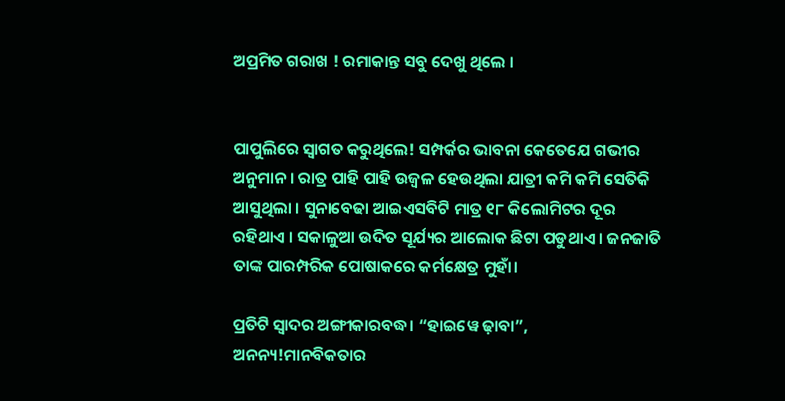ଅପ୍ରମିତ ଗରାଖ ! ରମାକାନ୍ତ ସବୁ ଦେଖୁ ଥିଲେ ।


ପାପୁଲିରେ ସ୍ୱାଗତ କରୁଥିଲେ! ସମ୍ପର୍କର ଭାବନା କେତେଯେ ଗଭୀର ଅନୁମାନ । ରାତ୍ର ପାହି ପାହି ଉଜ୍ୱଳ ହେଉଥିଲା ଯାତ୍ରୀ କମି କମି ସେତିକି ଆସୁଥିଲା । ସୁନାବେଢା ଆଇଏସବିଟି ମାତ୍ର ୧୮ କିଲୋମିଟର ଦୂର ରହିଥାଏ । ସକାଳୁଆ ଉଦିତ ସୂର୍ଯ୍ୟର ଆଲୋକ ଛିଟା ପଡୁଥାଏ । ଜନଜାତି ତାଙ୍କ ପାରମ୍ପରିକ ପୋଷାକରେ କର୍ମକ୍ଷେତ୍ର ମୁହାଁ।

ପ୍ରତିଟି ସ୍ୱାଦର ଅଙ୍ଗୀକାରବଦ୍ଧ। “ହାଇୱେ ଢ଼ାବା”, ଅନନ୍ୟ!ମାନବିକତାର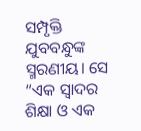ସମ୍ପୃକ୍ତି ଯୁବବନ୍ଧୁଙ୍କ ସ୍ମରଣୀୟ। ସେ “ଏକ ସ୍ୱାଦର ଶିକ୍ଷା ଓ ଏକ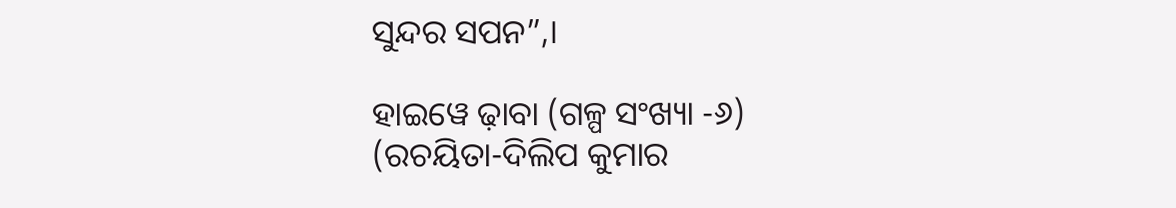ସୁନ୍ଦର ସପନ”,।

ହାଇୱେ ଢ଼ାବା (ଗଳ୍ପ ସଂଖ୍ୟା -୬)
(ରଚୟିତା-ଦିଲିପ କୁମାର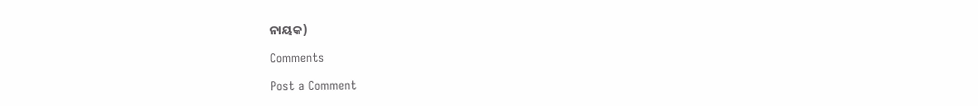ନାୟକ)

Comments

Post a Comment